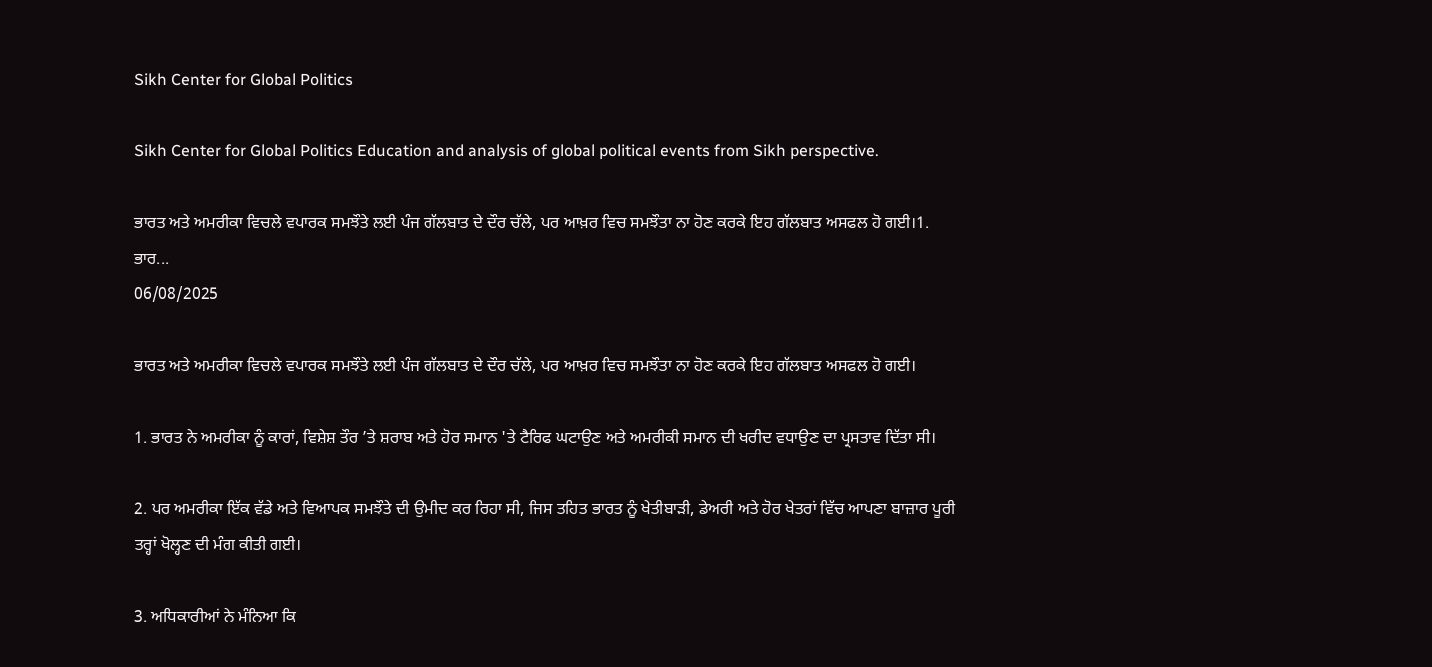Sikh Center for Global Politics

Sikh Center for Global Politics Education and analysis of global political events from Sikh perspective.

ਭਾਰਤ ਅਤੇ ਅਮਰੀਕਾ ਵਿਚਲੇ ਵਪਾਰਕ ਸਮਝੌਤੇ ਲਈ ਪੰਜ ਗੱਲਬਾਤ ਦੇ ਦੌਰ ਚੱਲੇ, ਪਰ ਆਖ਼ਰ ਵਿਚ ਸਮਝੌਤਾ ਨਾ ਹੋਣ ਕਰਕੇ ਇਹ ਗੱਲਬਾਤ ਅਸਫਲ ਹੋ ਗਈ।1. ਭਾਰ...
06/08/2025

ਭਾਰਤ ਅਤੇ ਅਮਰੀਕਾ ਵਿਚਲੇ ਵਪਾਰਕ ਸਮਝੌਤੇ ਲਈ ਪੰਜ ਗੱਲਬਾਤ ਦੇ ਦੌਰ ਚੱਲੇ, ਪਰ ਆਖ਼ਰ ਵਿਚ ਸਮਝੌਤਾ ਨਾ ਹੋਣ ਕਰਕੇ ਇਹ ਗੱਲਬਾਤ ਅਸਫਲ ਹੋ ਗਈ।

1. ਭਾਰਤ ਨੇ ਅਮਰੀਕਾ ਨੂੰ ਕਾਰਾਂ, ਵਿਸ਼ੇਸ਼ ਤੌਰ ’ਤੇ ਸ਼ਰਾਬ ਅਤੇ ਹੋਰ ਸਮਾਨ 'ਤੇ ਟੈਰਿਫ ਘਟਾਉਣ ਅਤੇ ਅਮਰੀਕੀ ਸਮਾਨ ਦੀ ਖਰੀਦ ਵਧਾਉਣ ਦਾ ਪ੍ਰਸਤਾਵ ਦਿੱਤਾ ਸੀ।

2. ਪਰ ਅਮਰੀਕਾ ਇੱਕ ਵੱਡੇ ਅਤੇ ਵਿਆਪਕ ਸਮਝੌਤੇ ਦੀ ਉਮੀਦ ਕਰ ਰਿਹਾ ਸੀ, ਜਿਸ ਤਹਿਤ ਭਾਰਤ ਨੂੰ ਖੇਤੀਬਾੜੀ, ਡੇਅਰੀ ਅਤੇ ਹੋਰ ਖੇਤਰਾਂ ਵਿੱਚ ਆਪਣਾ ਬਾਜ਼ਾਰ ਪੂਰੀ ਤਰ੍ਹਾਂ ਖੋਲ੍ਹਣ ਦੀ ਮੰਗ ਕੀਤੀ ਗਈ।

3. ਅਧਿਕਾਰੀਆਂ ਨੇ ਮੰਨਿਆ ਕਿ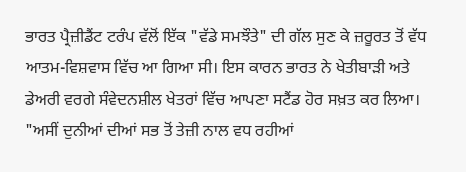ਭਾਰਤ ਪ੍ਰੈਜ਼ੀਡੈਂਟ ਟਰੰਪ ਵੱਲੋਂ ਇੱਕ "ਵੱਡੇ ਸਮਝੌਤੇ" ਦੀ ਗੱਲ ਸੁਣ ਕੇ ਜ਼ਰੂਰਤ ਤੋਂ ਵੱਧ ਆਤਮ-ਵਿਸ਼ਵਾਸ ਵਿੱਚ ਆ ਗਿਆ ਸੀ। ਇਸ ਕਾਰਨ ਭਾਰਤ ਨੇ ਖੇਤੀਬਾੜੀ ਅਤੇ ਡੇਅਰੀ ਵਰਗੇ ਸੰਵੇਦਨਸ਼ੀਲ ਖੇਤਰਾਂ ਵਿੱਚ ਆਪਣਾ ਸਟੈਂਡ ਹੋਰ ਸਖ਼ਤ ਕਰ ਲਿਆ।
"ਅਸੀਂ ਦੁਨੀਆਂ ਦੀਆਂ ਸਭ ਤੋਂ ਤੇਜ਼ੀ ਨਾਲ ਵਧ ਰਹੀਆਂ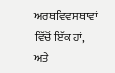ਅਰਥਵਿਵਸਥਾਵਾਂ ਵਿੱਚੋਂ ਇੱਕ ਹਾਂ, ਅਤੇ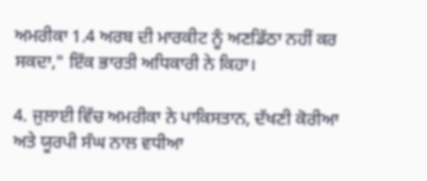ਅਮਰੀਕਾ 1.4 ਅਰਬ ਦੀ ਮਾਰਕੀਟ ਨੂੰ ਅਣਡਿੱਠਾ ਨਹੀਂ ਕਰ ਸਕਦਾ," ਇੱਕ ਭਾਰਤੀ ਅਧਿਕਾਰੀ ਨੇ ਕਿਹਾ।

4. ਜੁਲਾਈ ਵਿੱਚ ਅਮਰੀਕਾ ਨੇ ਪਾਕਿਸਤਾਨ, ਦੱਖਣੀ ਕੋਰੀਆ ਅਤੇ ਯੂਰਪੀ ਸੰਘ ਨਾਲ ਵਧੀਆ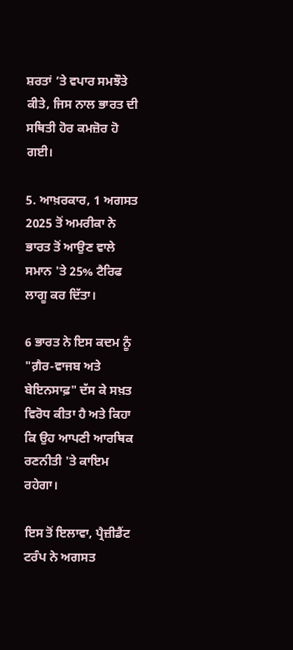ਸ਼ਰਤਾਂ ’ਤੇ ਵਪਾਰ ਸਮਝੌਤੇ ਕੀਤੇ, ਜਿਸ ਨਾਲ ਭਾਰਤ ਦੀ ਸਥਿਤੀ ਹੋਰ ਕਮਜ਼ੋਰ ਹੋ ਗਈ।

5. ਆਖ਼ਰਕਾਰ, 1 ਅਗਸਤ 2025 ਤੋਂ ਅਮਰੀਕਾ ਨੇ ਭਾਰਤ ਤੋਂ ਆਉਣ ਵਾਲੇ ਸਮਾਨ 'ਤੇ 25% ਟੈਰਿਫ ਲਾਗੂ ਕਰ ਦਿੱਤਾ।

6 ਭਾਰਤ ਨੇ ਇਸ ਕਦਮ ਨੂੰ "ਗ਼ੈਰ-ਵਾਜਬ ਅਤੇ ਬੇਇਨਸਾਫ਼" ਦੱਸ ਕੇ ਸਖ਼ਤ ਵਿਰੋਧ ਕੀਤਾ ਹੈ ਅਤੇ ਕਿਹਾ ਕਿ ਉਹ ਆਪਣੀ ਆਰਥਿਕ ਰਣਨੀਤੀ 'ਤੇ ਕਾਇਮ ਰਹੇਗਾ।

ਇਸ ਤੋਂ ਇਲਾਵਾ, ਪ੍ਰੈਜ਼ੀਡੈਂਟ ਟਰੰਪ ਨੇ ਅਗਸਤ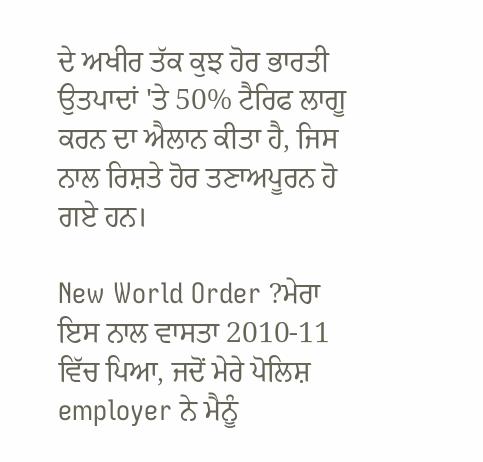ਦੇ ਅਖੀਰ ਤੱਕ ਕੁਝ ਹੋਰ ਭਾਰਤੀ ਉਤਪਾਦਾਂ 'ਤੇ 50% ਟੈਰਿਫ ਲਾਗੂ ਕਰਨ ਦਾ ਐਲਾਨ ਕੀਤਾ ਹੈ, ਜਿਸ ਨਾਲ ਰਿਸ਼ਤੇ ਹੋਰ ਤਣਾਅਪੂਰਨ ਹੋ ਗਏ ਹਨ।

New World Order ?ਮੇਰਾ ਇਸ ਨਾਲ ਵਾਸਤਾ 2010-11 ਵਿੱਚ ਪਿਆ, ਜਦੋਂ ਮੇਰੇ ਪੋਲਿਸ਼ employer ਨੇ ਮੈਨੂੰ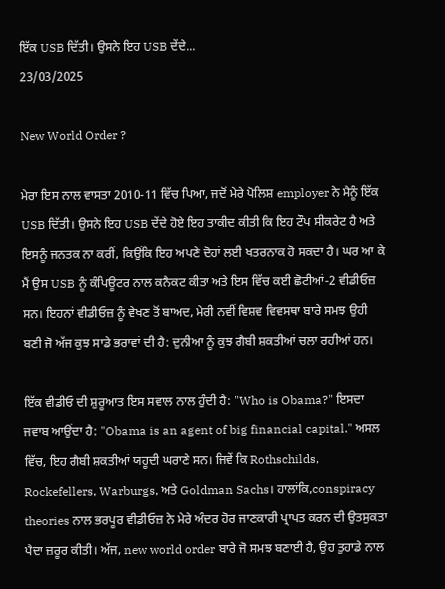ਇੱਕ USB ਦਿੱਤੀ। ਉਸਨੇ ਇਹ USB ਦੇਂਦੇ...
23/03/2025

New World Order ?

ਮੇਰਾ ਇਸ ਨਾਲ ਵਾਸਤਾ 2010-11 ਵਿੱਚ ਪਿਆ, ਜਦੋਂ ਮੇਰੇ ਪੋਲਿਸ਼ employer ਨੇ ਮੈਨੂੰ ਇੱਕ USB ਦਿੱਤੀ। ਉਸਨੇ ਇਹ USB ਦੇਂਦੇ ਹੋਏ ਇਹ ਤਾਕੀਦ ਕੀਤੀ ਕਿ ਇਹ ਟੌਪ ਸੀਕਰੇਟ ਹੈ ਅਤੇ ਇਸਨੂੰ ਜਨਤਕ ਨਾ ਕਰੀਂ, ਕਿਉਂਕਿ ਇਹ ਅਪਣੇ ਦੋਹਾਂ ਲਈ ਖਤਰਨਾਕ ਹੋ ਸਕਦਾ ਹੈ। ਘਰ ਆ ਕੇ ਮੈਂ ਉਸ USB ਨੂੰ ਕੰਪਿਊਟਰ ਨਾਲ ਕਨੈਕਟ ਕੀਤਾ ਅਤੇ ਇਸ ਵਿੱਚ ਕਈ ਛੋਟੀਆਂ-2 ਵੀਡੀਓਜ਼ ਸਨ। ਇਹਨਾਂ ਵੀਡੀਓਜ਼ ਨੂੰ ਵੇਖਣ ਤੋਂ ਬਾਅਦ, ਮੇਰੀ ਨਵੀਂ ਵਿਸ਼ਵ ਵਿਵਸਥਾ ਬਾਰੇ ਸਮਝ ਉਹੀ ਬਣੀ ਜੋ ਅੱਜ ਕੁਝ ਸਾਡੇ ਭਰਾਵਾਂ ਦੀ ਹੈ: ਦੁਨੀਆ ਨੂੰ ਕੁਝ ਗੈਬੀ ਸ਼ਕਤੀਆਂ ਚਲਾ ਰਹੀਆਂ ਹਨ।

ਇੱਕ ਵੀਡੀਓ ਦੀ ਸ਼ੁਰੂਆਤ ਇਸ ਸਵਾਲ ਨਾਲ ਹੁੰਦੀ ਹੈ: "Who is Obama?" ਇਸਦਾ ਜਵਾਬ ਆਉਂਦਾ ਹੈ: "Obama is an agent of big financial capital." ਅਸਲ ਵਿੱਚ, ਇਹ ਗੈਬੀ ਸ਼ਕਤੀਆਂ ਯਹੂਦੀ ਘਰਾਣੇ ਸਨ। ਜਿਵੇਂ ਕਿ Rothschilds, Rockefellers, Warburgs, ਅਤੇ Goldman Sachs। ਹਾਲਾਂਕਿ,conspiracy theories ਨਾਲ ਭਰਪੂਰ ਵੀਡੀਓਜ਼ ਨੇ ਮੇਰੇ ਅੰਦਰ ਹੋਰ ਜਾਣਕਾਰੀ ਪ੍ਰਾਪਤ ਕਰਨ ਦੀ ਉਤਸੁਕਤਾ ਪੈਦਾ ਜ਼ਰੂਰ ਕੀਤੀ। ਅੱਜ, new world order ਬਾਰੇ ਜੋ ਸਮਝ ਬਣਾਈ ਹੈ, ਉਹ ਤੁਹਾਡੇ ਨਾਲ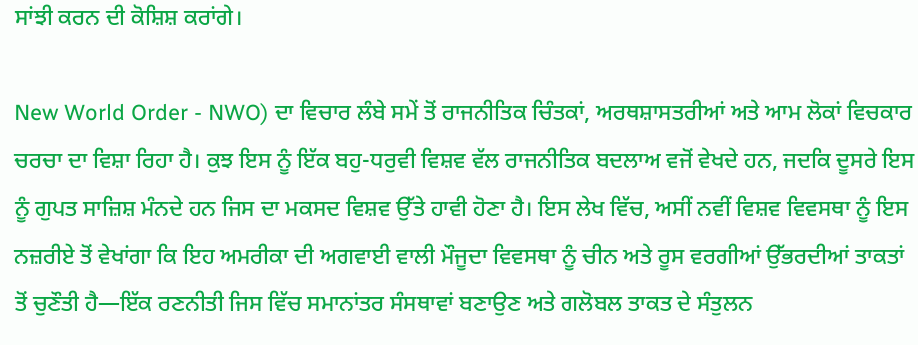ਸਾਂਝੀ ਕਰਨ ਦੀ ਕੋਸ਼ਿਸ਼ ਕਰਾਂਗੇ।

New World Order - NWO) ਦਾ ਵਿਚਾਰ ਲੰਬੇ ਸਮੇਂ ਤੋਂ ਰਾਜਨੀਤਿਕ ਚਿੰਤਕਾਂ, ਅਰਥਸ਼ਾਸਤਰੀਆਂ ਅਤੇ ਆਮ ਲੋਕਾਂ ਵਿਚਕਾਰ ਚਰਚਾ ਦਾ ਵਿਸ਼ਾ ਰਿਹਾ ਹੈ। ਕੁਝ ਇਸ ਨੂੰ ਇੱਕ ਬਹੁ-ਧਰੁਵੀ ਵਿਸ਼ਵ ਵੱਲ ਰਾਜਨੀਤਿਕ ਬਦਲਾਅ ਵਜੋਂ ਵੇਖਦੇ ਹਨ, ਜਦਕਿ ਦੂਸਰੇ ਇਸ ਨੂੰ ਗੁਪਤ ਸਾਜ਼ਿਸ਼ ਮੰਨਦੇ ਹਨ ਜਿਸ ਦਾ ਮਕਸਦ ਵਿਸ਼ਵ ਉੱਤੇ ਹਾਵੀ ਹੋਣਾ ਹੈ। ਇਸ ਲੇਖ ਵਿੱਚ, ਅਸੀਂ ਨਵੀਂ ਵਿਸ਼ਵ ਵਿਵਸਥਾ ਨੂੰ ਇਸ ਨਜ਼ਰੀਏ ਤੋਂ ਵੇਖਾਂਗਾ ਕਿ ਇਹ ਅਮਰੀਕਾ ਦੀ ਅਗਵਾਈ ਵਾਲੀ ਮੌਜੂਦਾ ਵਿਵਸਥਾ ਨੂੰ ਚੀਨ ਅਤੇ ਰੂਸ ਵਰਗੀਆਂ ਉੱਭਰਦੀਆਂ ਤਾਕਤਾਂ ਤੋਂ ਚੁਣੌਤੀ ਹੈ—ਇੱਕ ਰਣਨੀਤੀ ਜਿਸ ਵਿੱਚ ਸਮਾਨਾਂਤਰ ਸੰਸਥਾਵਾਂ ਬਣਾਉਣ ਅਤੇ ਗਲੋਬਲ ਤਾਕਤ ਦੇ ਸੰਤੁਲਨ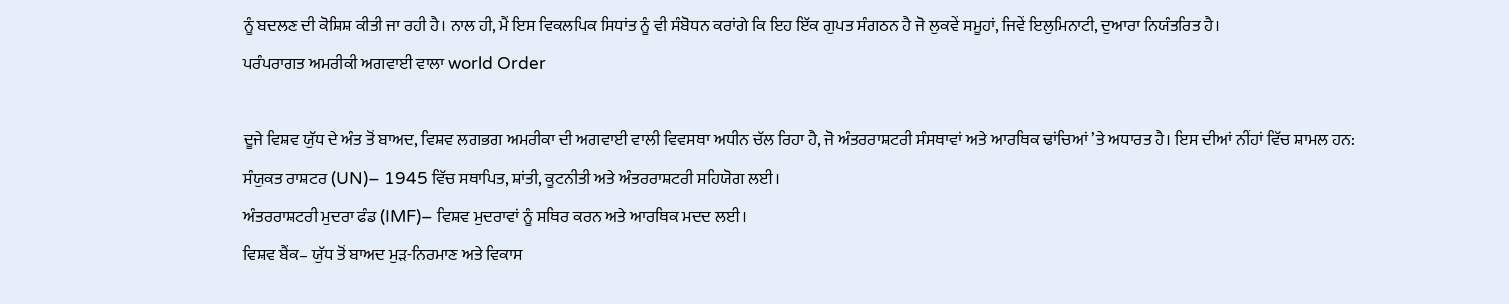ਨੂੰ ਬਦਲਣ ਦੀ ਕੋਸ਼ਿਸ਼ ਕੀਤੀ ਜਾ ਰਹੀ ਹੈ। ਨਾਲ ਹੀ, ਮੈਂ ਇਸ ਵਿਕਲਪਿਕ ਸਿਧਾਂਤ ਨੂੰ ਵੀ ਸੰਬੋਧਨ ਕਰਾਂਗੇ ਕਿ ਇਹ ਇੱਕ ਗੁਪਤ ਸੰਗਠਨ ਹੈ ਜੋ ਲੁਕਵੇਂ ਸਮੂਹਾਂ, ਜਿਵੇਂ ਇਲੁਮਿਨਾਟੀ, ਦੁਆਰਾ ਨਿਯੰਤਰਿਤ ਹੈ।
ਪਰੰਪਰਾਗਤ ਅਮਰੀਕੀ ਅਗਵਾਈ ਵਾਲਾ world Order

ਦੂਜੇ ਵਿਸ਼ਵ ਯੁੱਧ ਦੇ ਅੰਤ ਤੋਂ ਬਾਅਦ, ਵਿਸ਼ਵ ਲਗਭਗ ਅਮਰੀਕਾ ਦੀ ਅਗਵਾਈ ਵਾਲੀ ਵਿਵਸਥਾ ਅਧੀਨ ਚੱਲ ਰਿਹਾ ਹੈ, ਜੋ ਅੰਤਰਰਾਸ਼ਟਰੀ ਸੰਸਥਾਵਾਂ ਅਤੇ ਆਰਥਿਕ ਢਾਂਚਿਆਂ ’ਤੇ ਅਧਾਰਤ ਹੈ। ਇਸ ਦੀਆਂ ਨੀਂਹਾਂ ਵਿੱਚ ਸ਼ਾਮਲ ਹਨ:
ਸੰਯੁਕਤ ਰਾਸ਼ਟਰ (UN)– 1945 ਵਿੱਚ ਸਥਾਪਿਤ, ਸ਼ਾਂਤੀ, ਕੂਟਨੀਤੀ ਅਤੇ ਅੰਤਰਰਾਸ਼ਟਰੀ ਸਹਿਯੋਗ ਲਈ।
ਅੰਤਰਰਾਸ਼ਟਰੀ ਮੁਦਰਾ ਫੰਡ (IMF)– ਵਿਸ਼ਵ ਮੁਦਰਾਵਾਂ ਨੂੰ ਸਥਿਰ ਕਰਨ ਅਤੇ ਆਰਥਿਕ ਮਦਦ ਲਈ।
ਵਿਸ਼ਵ ਬੈਂਕ– ਯੁੱਧ ਤੋਂ ਬਾਅਦ ਮੁੜ-ਨਿਰਮਾਣ ਅਤੇ ਵਿਕਾਸ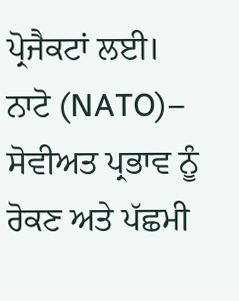ਪ੍ਰੋਜੈਕਟਾਂ ਲਈ।
ਨਾਟੋ (NATO)– ਸੋਵੀਅਤ ਪ੍ਰਭਾਵ ਨੂੰ ਰੋਕਣ ਅਤੇ ਪੱਛਮੀ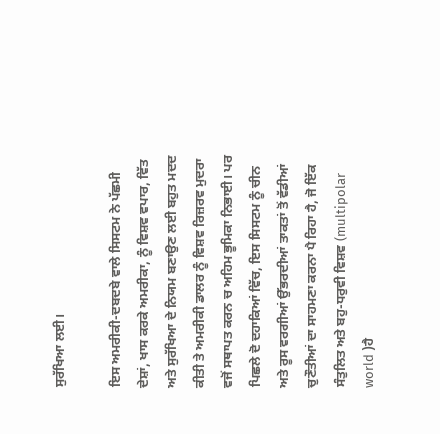ਸੁਰੱਖਿਆ ਲਈ।

ਇਸ ਅਮਰੀਕੀ-ਦਬਦਬੇ ਵਾਲੇ ਸਿਸਟਮ ਨੇ ਪੱਛਮੀ ਦੇਸ਼ਾਂ, ਖਾਸ ਕਰਕੇ ਅਮਰੀਕਾ, ਨੂੰ ਵਿਸ਼ਵ ਵਪਾਰ, ਵਿੱਤ ਅਤੇ ਸੁਰੱਖਿਆ ਦੇ ਨਿਯਮ ਬਣਾਉਣ ਲਈ ਬਹੁਤ ਮਦਦ ਕੀਤੀ ਤੇ ਅਮਰੀਕੀ ਡਾਲਰ ਨੂੰ ਵਿਸ਼ਵ ਰਿਜ਼ਰਵ ਮੁਦਰਾ ਵਜੋਂ ਸਥਾਪਤ ਕਰਨ ਚ ਅਹਿਮ ਭੂਮਿਕਾ ਨਿਭਾਈ। ਪਰ ਪਿਛਲੇ ਦੋ ਦਹਾਕਿਆਂ ਵਿੱਚ, ਇਸ ਸਿਸਟਮ ਨੂੰ ਚੀਨ ਅਤੇ ਰੂਸ ਵਰਗੀਆਂ ਉੱਭਰਦੀਆਂ ਤਾਕਤਾਂ ਤੋਂ ਵੱਡੀਆਂ ਚੁਣੌਤੀਆਂ ਦਾ ਸਾਹਮਣਾ ਕਰਨਾ ਪੈ ਰਿਹਾ ਹੈ, ਜੋ ਇੱਕ ਸੰਤੁਲਿਤ ਅਤੇ ਬਹੁ-ਧਰੁਵੀ ਵਿਸ਼ਵ (multipolar world )ਹੈ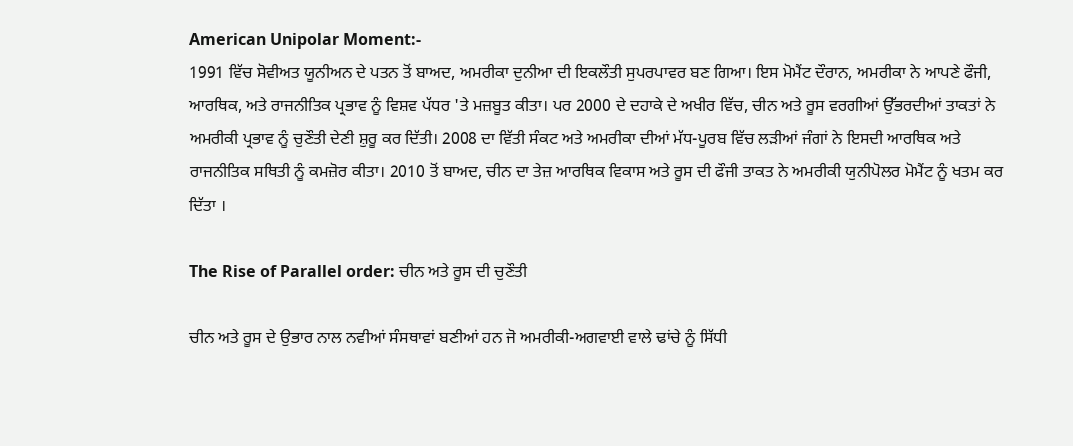American Unipolar Moment:-
1991 ਵਿੱਚ ਸੋਵੀਅਤ ਯੂਨੀਅਨ ਦੇ ਪਤਨ ਤੋਂ ਬਾਅਦ, ਅਮਰੀਕਾ ਦੁਨੀਆ ਦੀ ਇਕਲੌਤੀ ਸੁਪਰਪਾਵਰ ਬਣ ਗਿਆ। ਇਸ ਮੋਮੈਂਟ ਦੌਰਾਨ, ਅਮਰੀਕਾ ਨੇ ਆਪਣੇ ਫੌਜੀ, ਆਰਥਿਕ, ਅਤੇ ਰਾਜਨੀਤਿਕ ਪ੍ਰਭਾਵ ਨੂੰ ਵਿਸ਼ਵ ਪੱਧਰ 'ਤੇ ਮਜ਼ਬੂਤ ਕੀਤਾ। ਪਰ 2000 ਦੇ ਦਹਾਕੇ ਦੇ ਅਖੀਰ ਵਿੱਚ, ਚੀਨ ਅਤੇ ਰੂਸ ਵਰਗੀਆਂ ਉੱਭਰਦੀਆਂ ਤਾਕਤਾਂ ਨੇ ਅਮਰੀਕੀ ਪ੍ਰਭਾਵ ਨੂੰ ਚੁਣੌਤੀ ਦੇਣੀ ਸ਼ੁਰੂ ਕਰ ਦਿੱਤੀ। 2008 ਦਾ ਵਿੱਤੀ ਸੰਕਟ ਅਤੇ ਅਮਰੀਕਾ ਦੀਆਂ ਮੱਧ-ਪੂਰਬ ਵਿੱਚ ਲੜੀਆਂ ਜੰਗਾਂ ਨੇ ਇਸਦੀ ਆਰਥਿਕ ਅਤੇ ਰਾਜਨੀਤਿਕ ਸਥਿਤੀ ਨੂੰ ਕਮਜ਼ੋਰ ਕੀਤਾ। 2010 ਤੋਂ ਬਾਅਦ, ਚੀਨ ਦਾ ਤੇਜ਼ ਆਰਥਿਕ ਵਿਕਾਸ ਅਤੇ ਰੂਸ ਦੀ ਫੌਜੀ ਤਾਕਤ ਨੇ ਅਮਰੀਕੀ ਯੁਨੀਪੋਲਰ ਮੋਮੈਂਟ ਨੂੰ ਖਤਮ ਕਰ ਦਿੱਤਾ ।

The Rise of Parallel order: ਚੀਨ ਅਤੇ ਰੂਸ ਦੀ ਚੁਣੌਤੀ

ਚੀਨ ਅਤੇ ਰੂਸ ਦੇ ਉਭਾਰ ਨਾਲ ਨਵੀਆਂ ਸੰਸਥਾਵਾਂ ਬਣੀਆਂ ਹਨ ਜੋ ਅਮਰੀਕੀ-ਅਗਵਾਈ ਵਾਲੇ ਢਾਂਚੇ ਨੂੰ ਸਿੱਧੀ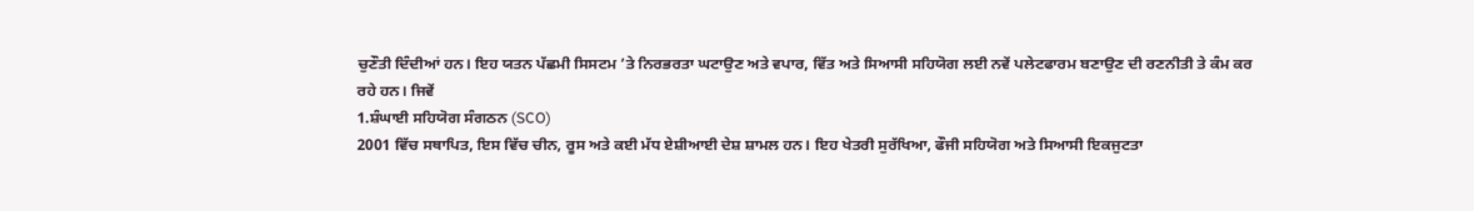ਚੁਣੌਤੀ ਦਿੰਦੀਆਂ ਹਨ। ਇਹ ਯਤਨ ਪੱਛਮੀ ਸਿਸਟਮ ’ਤੇ ਨਿਰਭਰਤਾ ਘਟਾਉਣ ਅਤੇ ਵਪਾਰ, ਵਿੱਤ ਅਤੇ ਸਿਆਸੀ ਸਹਿਯੋਗ ਲਈ ਨਵੇਂ ਪਲੇਟਫਾਰਮ ਬਣਾਉਣ ਦੀ ਰਣਨੀਤੀ ਤੇ ਕੰਮ ਕਰ ਰਹੇ ਹਨ। ਜਿਵੇਂ
1.ਸ਼ੰਘਾਈ ਸਹਿਯੋਗ ਸੰਗਠਨ (SCO)
2001 ਵਿੱਚ ਸਥਾਪਿਤ, ਇਸ ਵਿੱਚ ਚੀਨ, ਰੂਸ ਅਤੇ ਕਈ ਮੱਧ ਏਸ਼ੀਆਈ ਦੇਸ਼ ਸ਼ਾਮਲ ਹਨ। ਇਹ ਖੇਤਰੀ ਸੁਰੱਖਿਆ, ਫੌਜੀ ਸਹਿਯੋਗ ਅਤੇ ਸਿਆਸੀ ਇਕਜੁਟਤਾ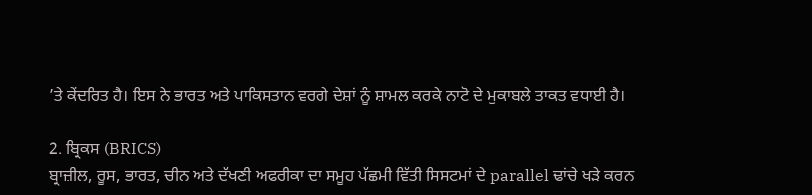’ਤੇ ਕੇਂਦਰਿਤ ਹੈ। ਇਸ ਨੇ ਭਾਰਤ ਅਤੇ ਪਾਕਿਸਤਾਨ ਵਰਗੇ ਦੇਸ਼ਾਂ ਨੂੰ ਸ਼ਾਮਲ ਕਰਕੇ ਨਾਟੋ ਦੇ ਮੁਕਾਬਲੇ ਤਾਕਤ ਵਧਾਈ ਹੈ।

2. ਬ੍ਰਿਕਸ (BRICS)
ਬ੍ਰਾਜ਼ੀਲ, ਰੂਸ, ਭਾਰਤ, ਚੀਨ ਅਤੇ ਦੱਖਣੀ ਅਫਰੀਕਾ ਦਾ ਸਮੂਹ ਪੱਛਮੀ ਵਿੱਤੀ ਸਿਸਟਮਾਂ ਦੇ parallel ਢਾਂਚੇ ਖੜੇ ਕਰਨ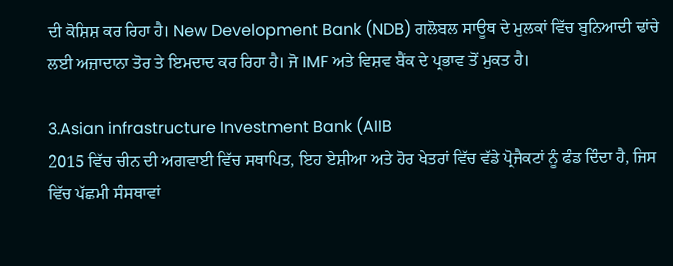ਦੀ ਕੋਸ਼ਿਸ਼ ਕਰ ਰਿਹਾ ਹੈ। New Development Bank (NDB) ਗਲੋਬਲ ਸਾਊਥ ਦੇ ਮੁਲਕਾਂ ਵਿੱਚ ਬੁਨਿਆਦੀ ਢਾਂਚੇ ਲਈ ਅਜ਼ਾਦਾਨਾ ਤੋਰ ਤੇ ਇਮਦਾਦ ਕਰ ਰਿਹਾ ਹੈ। ਜੋ IMF ਅਤੇ ਵਿਸ਼ਵ ਬੈਂਕ ਦੇ ਪ੍ਰਭਾਵ ਤੋਂ ਮੁਕਤ ਹੈ।

3.Asian infrastructure Investment Bank (AIIB
2015 ਵਿੱਚ ਚੀਨ ਦੀ ਅਗਵਾਈ ਵਿੱਚ ਸਥਾਪਿਤ, ਇਹ ਏਸ਼ੀਆ ਅਤੇ ਹੋਰ ਖੇਤਰਾਂ ਵਿੱਚ ਵੱਡੇ ਪ੍ਰੋਜੈਕਟਾਂ ਨੂੰ ਫੰਡ ਦਿੰਦਾ ਹੈ, ਜਿਸ ਵਿੱਚ ਪੱਛਮੀ ਸੰਸਥਾਵਾਂ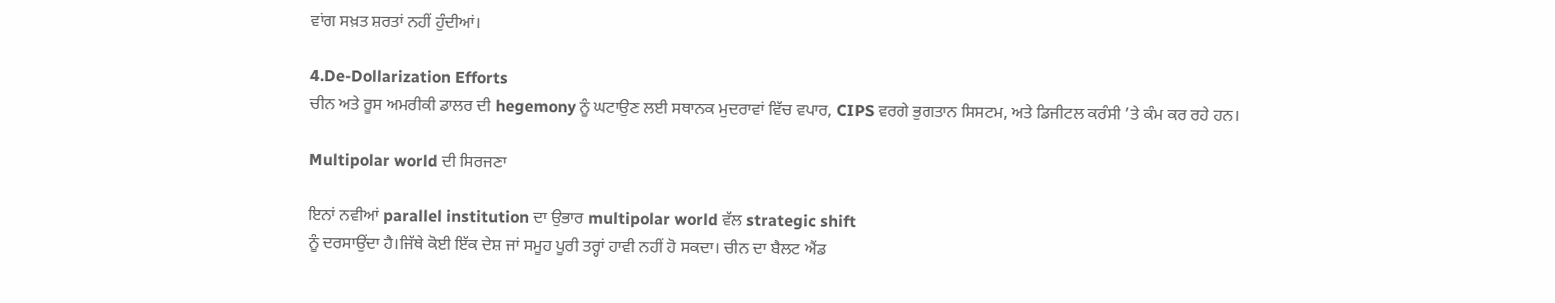ਵਾਂਗ ਸਖ਼ਤ ਸ਼ਰਤਾਂ ਨਹੀਂ ਹੁੰਦੀਆਂ।

4.De-Dollarization Efforts
ਚੀਨ ਅਤੇ ਰੂਸ ਅਮਰੀਕੀ ਡਾਲਰ ਦੀ hegemony ਨੂੰ ਘਟਾਉਣ ਲਈ ਸਥਾਨਕ ਮੁਦਰਾਵਾਂ ਵਿੱਚ ਵਪਾਰ, CIPS ਵਰਗੇ ਭੁਗਤਾਨ ਸਿਸਟਮ, ਅਤੇ ਡਿਜੀਟਲ ਕਰੰਸੀ ’ਤੇ ਕੰਮ ਕਰ ਰਹੇ ਹਨ।

Multipolar world ਦੀ ਸਿਰਜਣਾ

ਇਨਾਂ ਨਵੀਆਂ parallel institution ਦਾ ਉਭਾਰ multipolar world ਵੱਲ strategic shift
ਨੂੰ ਦਰਸਾਉਂਦਾ ਹੈ।ਜਿੱਥੇ ਕੋਈ ਇੱਕ ਦੇਸ਼ ਜਾਂ ਸਮੂਹ ਪੂਰੀ ਤਰ੍ਹਾਂ ਹਾਵੀ ਨਹੀਂ ਹੋ ਸਕਦਾ। ਚੀਨ ਦਾ ਬੈਲਟ ਐਂਡ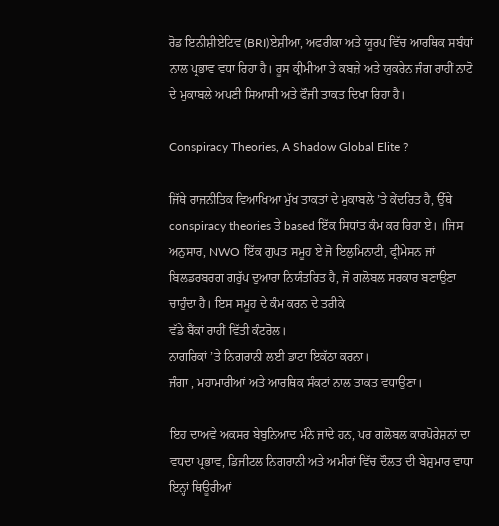ਰੋਡ ਇਨੀਸ਼ੀਏਟਿਵ (BRI)ਏਸ਼ੀਆ, ਅਫਰੀਕਾ ਅਤੇ ਯੂਰਪ ਵਿੱਚ ਆਰਥਿਕ ਸਬੰਧਾਂ ਨਾਲ ਪ੍ਰਭਾਵ ਵਧਾ ਰਿਹਾ ਹੈ। ਰੂਸ ਕ੍ਰੀਮੀਆ ਤੇ ਕਬਜ਼ੇ ਅਤੇ ਯੁਕਰੇਨ ਜੰਗ ਰਾਹੀਂ ਨਾਟੋ ਦੇ ਮੁਕਾਬਲੇ ਅਪਣੀ ਸਿਆਸੀ ਅਤੇ ਫੌਜੀ ਤਾਕਤ ਦਿਖਾ ਰਿਹਾ ਹੈ।

Conspiracy Theories, A Shadow Global Elite ?

ਜਿੱਥੇ ਰਾਜਨੀਤਿਕ ਵਿਆਖਿਆ ਮੁੱਖ ਤਾਕਤਾਂ ਦੇ ਮੁਕਾਬਲੇ ’ਤੇ ਕੇਂਦਰਿਤ ਹੈ, ਉੱਥੇ conspiracy theories ਤੇ based ਇੱਕ ਸਿਧਾਂਤ ਕੰਮ ਕਰ ਰਿਹਾ ਏ। ।ਜਿਸ ਅਨੁਸਾਰ, NWO ਇੱਕ ਗੁਪਤ ਸਮੂਹ ਏ ਜੋ ਇਲੁਮਿਨਾਟੀ, ਫ੍ਰੀਮੇਸਨ ਜਾਂ ਬਿਲਡਰਬਰਗ ਗਰੁੱਪ ਦੁਆਰਾ ਨਿਯੰਤਰਿਤ ਹੈ, ਜੋ ਗਲੋਬਲ ਸਰਕਾਰ ਬਣਾਉਣਾ ਚਾਹੁੰਦਾ ਹੈ। ਇਸ ਸਮੂਹ ਦੇ ਕੰਮ ਕਰਨ ਦੇ ਤਰੀਕੇ
ਵੱਡੇ ਬੈਂਕਾਂ ਰਾਹੀਂ ਵਿੱਤੀ ਕੰਟਰੋਲ।
ਨਾਗਰਿਕਾਂ ’ਤੇ ਨਿਗਰਾਨੀ ਲਈ ਡਾਟਾ ਇਕੱਠਾ ਕਰਨਾ।
ਜੰਗਾ , ਮਹਾਮਾਰੀਆਂ ਅਤੇ ਆਰਥਿਕ ਸੰਕਟਾਂ ਨਾਲ ਤਾਕਤ ਵਧਾਉਣਾ।

ਇਹ ਦਾਅਵੇ ਅਕਸਰ ਬੇਬੁਨਿਆਦ ਮੰਨੇ ਜਾਂਦੇ ਹਨ, ਪਰ ਗਲੋਬਲ ਕਾਰਪੋਰੇਸ਼ਨਾਂ ਦਾ ਵਧਦਾ ਪ੍ਰਭਾਵ, ਡਿਜੀਟਲ ਨਿਗਰਾਨੀ ਅਤੇ ਅਮੀਰਾਂ ਵਿੱਚ ਦੌਲਤ ਦੀ ਬੇਸ਼ੁਮਾਰ ਵਾਧਾ ਇਨ੍ਹਾਂ ਥਿਊਰੀਆਂ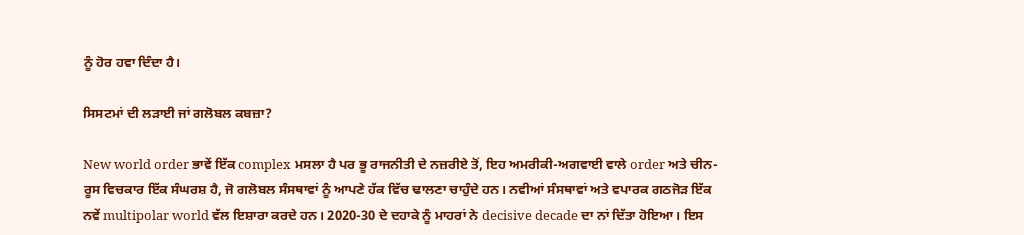ਨੂੰ ਹੋਰ ਹਵਾ ਦਿੰਦਾ ਹੈ।

ਸਿਸਟਮਾਂ ਦੀ ਲੜਾਈ ਜਾਂ ਗਲੋਬਲ ਕਬਜ਼ਾ?

New world order ਭਾਵੇਂ ਇੱਕ complex ਮਸਲਾ ਹੈ ਪਰ ਭੂ ਰਾਜਨੀਤੀ ਦੇ ਨਜ਼ਰੀਏ ਤੋਂ, ਇਹ ਅਮਰੀਕੀ-ਅਗਵਾਈ ਵਾਲੇ order ਅਤੇ ਚੀਨ-ਰੂਸ ਵਿਚਕਾਰ ਇੱਕ ਸੰਘਰਸ਼ ਹੈ, ਜੋ ਗਲੋਬਲ ਸੰਸਥਾਵਾਂ ਨੂੰ ਆਪਣੇ ਹੱਕ ਵਿੱਚ ਢਾਲਣਾ ਚਾਹੁੰਦੇ ਹਨ। ਨਵੀਆਂ ਸੰਸਥਾਵਾਂ ਅਤੇ ਵਪਾਰਕ ਗਠਜੋੜ ਇੱਕ ਨਵੇਂ multipolar world ਵੱਲ ਇਸ਼ਾਰਾ ਕਰਦੇ ਹਨ। 2020-30 ਦੇ ਦਹਾਕੇ ਨੂੰ ਮਾਹਰਾਂ ਨੇ decisive decade ਦਾ ਨਾਂ ਦਿੱਤਾ ਹੋਇਆ। ਇਸ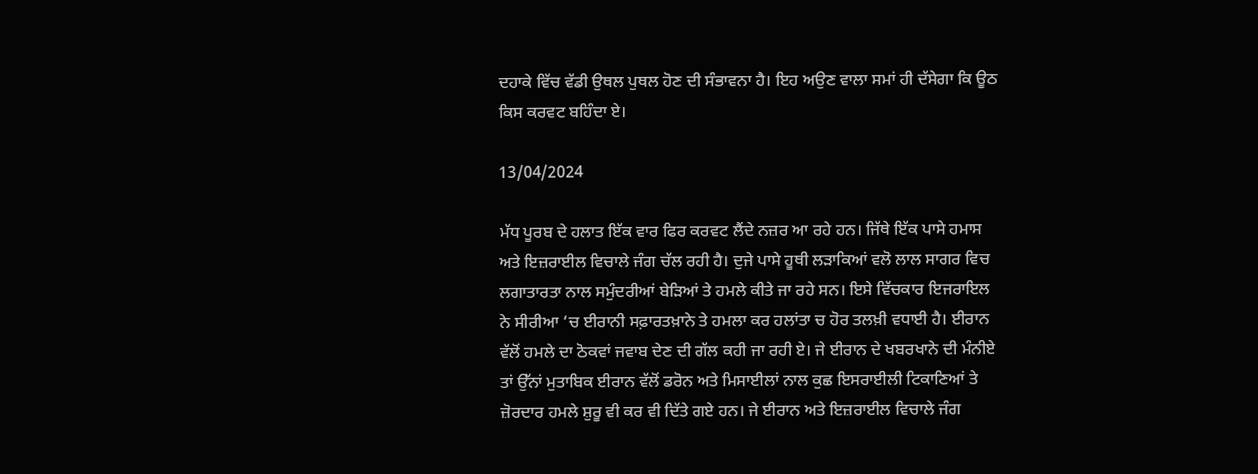ਦਹਾਕੇ ਵਿੱਚ ਵੱਡੀ ਉਥਲ ਪੁਥਲ ਹੋਣ ਦੀ ਸੰਭਾਵਨਾ ਹੈ। ਇਹ ਅਉਣ ਵਾਲਾ ਸਮਾਂ ਹੀ ਦੱਸੇਗਾ ਕਿ ਊਠ ਕਿਸ ਕਰਵਟ ਬਹਿੰਦਾ ਏ।

13/04/2024

ਮੱਧ ਪੂਰਬ ਦੇ ਹਲਾਤ ਇੱਕ ਵਾਰ ਫਿਰ ਕਰਵਟ ਲੈਂਦੇ ਨਜ਼ਰ ਆ ਰਹੇ ਹਨ। ਜਿੱਥੇ ਇੱਕ ਪਾਸੇ ਹਮਾਸ ਅਤੇ ਇਜ਼ਰਾਈਲ ਵਿਚਾਲੇ ਜੰਗ ਚੱਲ ਰਹੀ ਹੈ। ਦੁਜੇ ਪਾਸੇ ਹੂਥੀ ਲੜਾਕਿਆਂ ਵਲੋ ਲਾਲ ਸਾਗਰ ਵਿਚ ਲਗਾਤਾਰਤਾ ਨਾਲ ਸਮੁੰਦਰੀਆਂ ਬੇੜਿਆਂ ਤੇ ਹਮਲੇ ਕੀਤੇ ਜਾ ਰਹੇ ਸਨ। ਇਸੇ ਵਿੱਚਕਾਰ ਇਜਰਾਇਲ ਨੇ ਸੀਰੀਆ ‘ਚ ਈਰਾਨੀ ਸਫ਼ਾਰਤਖ਼ਾਨੇ ਤੇ ਹਮਲਾ ਕਰ ਹਲਾਂਤਾ ਚ ਹੋਰ ਤਲਖ਼ੀ ਵਧਾਈ ਹੈ। ਈਰਾਨ ਵੱਲੋਂ ਹਮਲੇ ਦਾ ਠੋਕਵਾਂ ਜਵਾਬ ਦੇਣ ਦੀ ਗੱਲ ਕਹੀ ਜਾ ਰਹੀ ਏ। ਜੇ ਈਰਾਨ ਦੇ ਖਬਰਖਾਨੇ ਦੀ ਮੰਨੀਏ ਤਾਂ ਉੱਨਾਂ ਮੁਤਾਬਿਕ ਈਰਾਨ ਵੱਲੋਂ ਡਰੋਨ ਅਤੇ ਮਿਸਾਈਲਾਂ ਨਾਲ ਕੁਛ ਇਸਰਾਈਲੀ ਟਿਕਾਣਿਆਂ ਤੇ ਜ਼ੋਰਦਾਰ ਹਮਲੇ ਸ਼ੁਰੂ ਵੀ ਕਰ ਵੀ ਦਿੱਤੇ ਗਏ ਹਨ। ਜੇ ਈਰਾਨ ਅਤੇ ਇਜ਼ਰਾਈਲ ਵਿਚਾਲੇ ਜੰਗ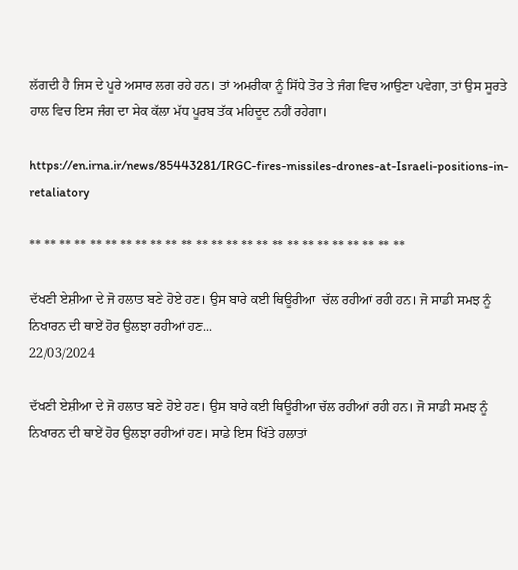ਲੱਗਦੀ ਹੈ ਜਿਸ ਦੇ ਪੂਰੇ ਅਸਾਰ ਲਗ ਰਹੇ ਹਨ। ਤਾਂ ਅਮਰੀਕਾ ਨੂੰ ਸਿੱਧੇ ਤੋਰ ਤੇ ਜੰਗ ਵਿਚ ਆਉਣਾ ਪਵੇਗਾ, ਤਾਂ ਉਸ ਸੂਰਤੇ ਹਾਲ ਵਿਚ ਇਸ ਜੰਗ ਦਾ ਸੇਕ ਕੱਲਾ ਮੱਧ ਪੂਰਬ ਤੱਕ ਮਹਿਦੂਦ ਨਹੀਂ ਰਹੇਗਾ।

https://en.irna.ir/news/85443281/IRGC-fires-missiles-drones-at-Israeli-positions-in-retaliatory

** ** ** ** ** ** ** ** ** ** ** ** ** ** ** ** ** ** ** ** ** ** ** ** **

ਦੱਖਣੀ ਏਸ਼ੀਆ ਦੇ ਜੋ ਹਲਾਤ ਬਣੇ ਹੋਏ ਹਣ। ਉਸ ਬਾਰੇ ਕਈ ਥਿਊਰੀਆ  ਚੱਲ ਰਹੀਆਂ ਰਹੀ ਹਨ। ਜੋ ਸਾਡੀ ਸਮਝ ਨੂੰ ਨਿਖਾਰਨ ਦੀ ਥਾਏਂ ਹੋਰ ਉਲਝਾ ਰਹੀਆਂ ਹਣ...
22/03/2024

ਦੱਖਣੀ ਏਸ਼ੀਆ ਦੇ ਜੋ ਹਲਾਤ ਬਣੇ ਹੋਏ ਹਣ। ਉਸ ਬਾਰੇ ਕਈ ਥਿਊਰੀਆ ਚੱਲ ਰਹੀਆਂ ਰਹੀ ਹਨ। ਜੋ ਸਾਡੀ ਸਮਝ ਨੂੰ ਨਿਖਾਰਨ ਦੀ ਥਾਏਂ ਹੋਰ ਉਲਝਾ ਰਹੀਆਂ ਹਣ। ਸਾਡੇ ਇਸ ਖਿੱਤੇ ਹਲਾਤਾਂ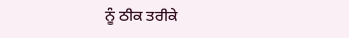ਨੂੰ ਠੀਕ ਤਰੀਕੇ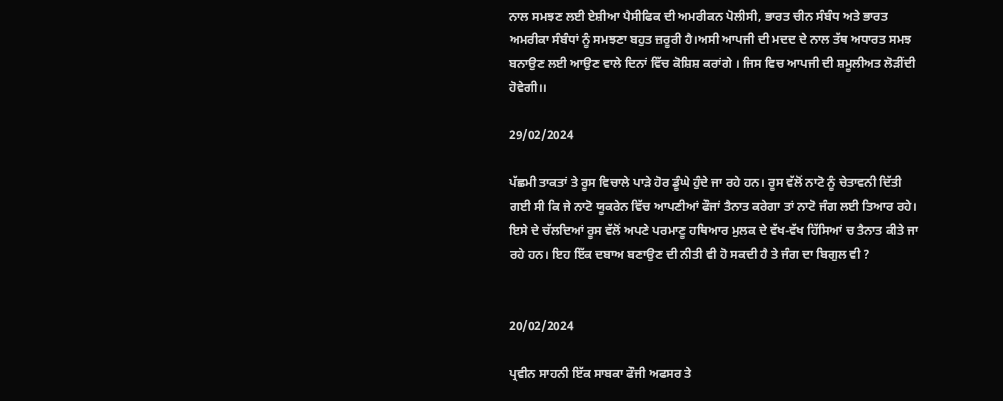ਨਾਲ ਸਮਝਣ ਲਈ ਏਸ਼ੀਆ ਪੈਸੀਫਿਕ ਦੀ ਅਮਰੀਕਨ ਪੋਲੀਸੀ, ਭਾਰਤ ਚੀਨ ਸੰਬੰਧ ਅਤੇ ਭਾਰਤ ਅਮਰੀਕਾ ਸੰਬੰਧਾਂ ਨੂੰ ਸਮਝਣਾ ਬਹੁਤ ਜ਼ਰੂਰੀ ਹੈ।ਅਸੀ ਆਪਜੀ ਦੀ ਮਦਦ ਦੇ ਨਾਲ ਤੱਥ ਅਧਾਰਤ ਸਮਝ ਬਨਾਉਣ ਲਈ ਆਉਣ ਵਾਲੇ ਦਿਨਾਂ ਵਿੱਚ ਕੋਸ਼ਿਸ਼ ਕਰਾਂਗੇ । ਜਿਸ ਵਿਚ ਆਪਜੀ ਦੀ ਸ਼ਮੂਲੀਅਤ ਲੋੜੀਂਦੀ ਹੋਵੇਗੀ।।

29/02/2024

ਪੱਛਮੀ ਤਾਕਤਾਂ ਤੇ ਰੂਸ ਵਿਚਾਲੇ ਪਾੜੇ ਹੋਰ ਡੂੰਘੇ ਹੁੰਦੇ ਜਾ ਰਹੇ ਹਨ। ਰੂਸ ਵੱਲੋਂ ਨਾਟੋ ਨੂੰ ਚੇਤਾਵਨੀ ਦਿੱਤੀ ਗਈ ਸੀ ਕਿ ਜੇ ਨਾਟੋ ਯੂਕਰੇਨ ਵਿੱਚ ਆਪਣੀਆਂ ਫੌਜਾਂ ਤੈਨਾਤ ਕਰੇਗਾ ਤਾਂ ਨਾਟੋ ਜੰਗ ਲਈ ਤਿਆਰ ਰਹੇ। ਇਸੇ ਦੇ ਚੱਲਦਿਆਂ ਰੂਸ ਵੱਲੋਂ ਅਪਣੇ ਪਰਮਾਣੂ ਹਥਿਆਰ ਮੁਲਕ ਦੇ ਵੱਖ-ਵੱਖ ਹਿੱਸਿਆਂ ਚ ਤੈਨਾਤ ਕੀਤੇ ਜਾ ਰਹੇ ਹਨ। ਇਹ ਇੱਕ ਦਬਾਅ ਬਣਾਉਣ ਦੀ ਨੀਤੀ ਵੀ ਹੋ ਸਕਦੀ ਹੈ ਤੇ ਜੰਗ ਦਾ ਬਿਗੁਲ ਵੀ ?


20/02/2024

ਪ੍ਰਵੀਨ ਸਾਹਨੀ ਇੱਕ ਸਾਬਕਾ ਫੌਜੀ ਅਫਸਰ ਤੇ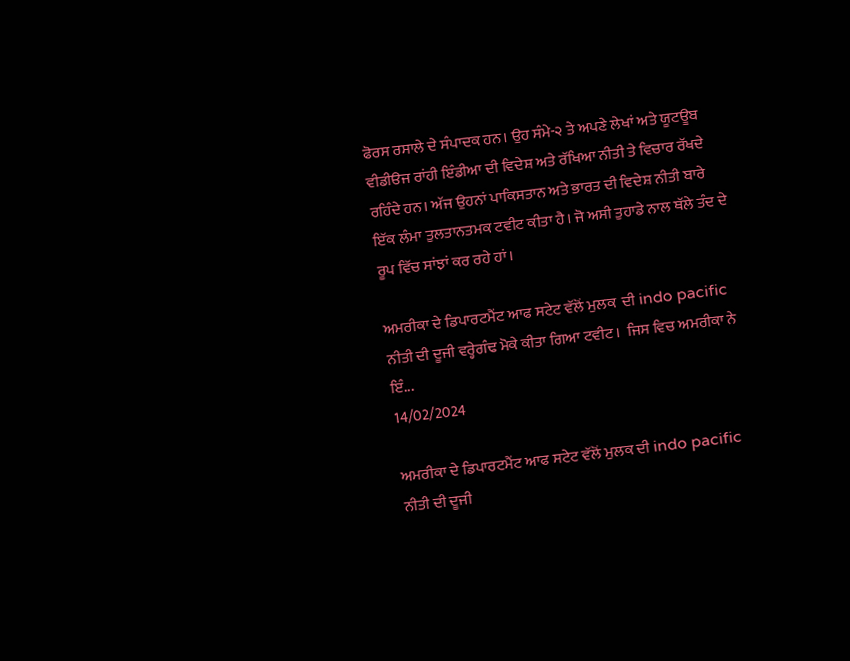ਫੋਰਸ ਰਸਾਲੇ ਦੇ ਸੰਪਾਦਕ ਹਨ। ਉਹ ਸੰਮੇ-੨ ਤੇ ਅਪਣੇ ਲੇਖਾਂ ਅਤੇ ਯੂਟਊਬ ਵੀਡੀੳਜ ਰਾਂਹੀ ਇੰਡੀਆ ਦੀ ਵਿਦੇਸ਼ ਅਤੇ ਰੱਖਿਆ ਨੀਤੀ ਤੇ ਵਿਚਾਰ ਰੱਖਦੇ ਰਹਿੰਦੇ ਹਨ। ਅੱਜ ਉਹਨਾਂ ਪਾਕਿਸਤਾਨ ਅਤੇ ਭਾਰਤ ਦੀ ਵਿਦੇਸ਼ ਨੀਤੀ ਬਾਰੇ ਇੱਕ ਲੰਮਾ ਤੁਲਤਾਨਤਮਕ ਟਵੀਟ ਕੀਤਾ ਹੈ। ਜੋ ਅਸੀ ਤੁਹਾਡੇ ਨਾਲ ਥੱਲੇ ਤੰਦ ਦੇ ਰੂਪ ਵਿੱਚ ਸਾਂਝਾਂ ਕਰ ਰਹੇ ਹਾਂ।

ਅਮਰੀਕਾ ਦੇ ਡਿਪਾਰਟਮੈਂਟ ਆਫ ਸਟੇਟ ਵੱਲੋਂ ਮੁਲਕ  ਦੀ indo pacific ਨੀਤੀ ਦੀ ਦੂਜੀ ਵਰ੍ਹੇਗੰਢ ਮੋਕੇ ਕੀਤਾ ਗਿਆ ਟਵੀਟ।  ਜਿਸ ਵਿਚ ਅਮਰੀਕਾ ਨੇ ਇੰ...
14/02/2024

ਅਮਰੀਕਾ ਦੇ ਡਿਪਾਰਟਮੈਂਟ ਆਫ ਸਟੇਟ ਵੱਲੋਂ ਮੁਲਕ ਦੀ indo pacific ਨੀਤੀ ਦੀ ਦੂਜੀ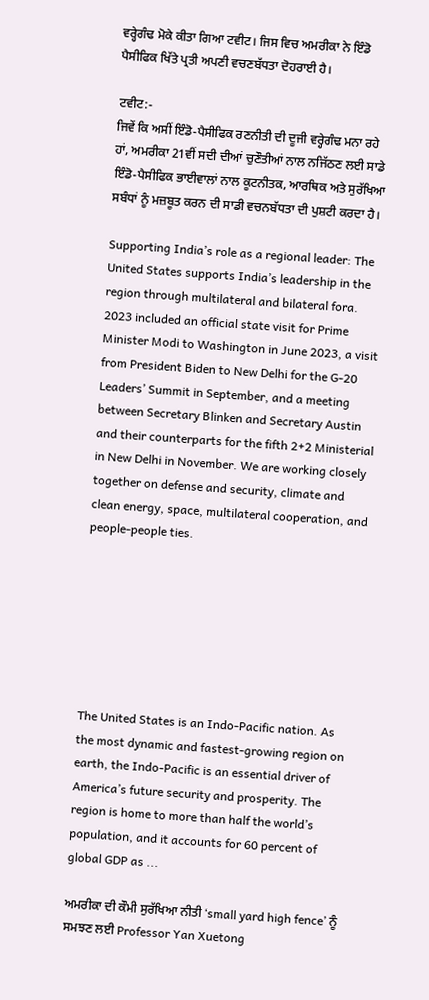ਵਰ੍ਹੇਗੰਢ ਮੋਕੇ ਕੀਤਾ ਗਿਆ ਟਵੀਟ। ਜਿਸ ਵਿਚ ਅਮਰੀਕਾ ਨੇ ਇੰਡੋ ਪੈਸੀਫਿਕ ਖਿੱਤੇ ਪ੍ਰਤੀ ਅਪਣੀ ਵਚਣਬੱਧਤਾ ਦੋਹਰਾਈ ਹੈ।

ਟਵੀਟ:-
ਜਿਵੇਂ ਕਿ ਅਸੀਂ ਇੰਡੋ-ਪੈਸੀਫਿਕ ਰਣਨੀਤੀ ਦੀ ਦੂਜੀ ਵਰ੍ਹੇਗੰਢ ਮਨਾ ਰਹੇ ਹਾਂ, ਅਮਰੀਕਾ 21ਵੀਂ ਸਦੀ ਦੀਆਂ ਚੁਣੌਤੀਆਂ ਨਾਲ ਨਜਿੱਠਣ ਲਈ ਸਾਡੇ ਇੰਡੋ-ਪੈਸੀਫਿਕ ਭਾਈਵਾਲਾਂ ਨਾਲ ਕੂਟਨੀਤਕ, ਆਰਥਿਕ ਅਤੇ ਸੁਰੱਖਿਆ ਸਬੰਧਾਂ ਨੂੰ ਮਜ਼ਬੂਤ ਕਰਨ ਦੀ ਸਾਡੀ ਵਚਨਬੱਧਤਾ ਦੀ ਪੁਸ਼ਟੀ ਕਰਦਾ ਹੈ।

Supporting India’s role as a regional leader: The United States supports India’s leadership in the region through multilateral and bilateral fora. 2023 included an official state visit for Prime Minister Modi to Washington in June 2023, a visit from President Biden to New Delhi for the G-20 Leaders’ Summit in September, and a meeting between Secretary Blinken and Secretary Austin and their counterparts for the fifth 2+2 Ministerial in New Delhi in November. We are working closely together on defense and security, climate and clean energy, space, multilateral cooperation, and people-people ties.







The United States is an Indo-Pacific nation. As the most dynamic and fastest-growing region on earth, the Indo-Pacific is an essential driver of America’s future security and prosperity. The region is home to more than half the world’s population, and it accounts for 60 percent of global GDP as ...

ਅਮਰੀਕਾ ਦੀ ਕੌਮੀ ਸੁਰੱਖਿਆ ਨੀਤੀ ‘small yard high fence’ ਨੂੰ ਸਮਝਣ ਲਈ Professor Yan Xuetong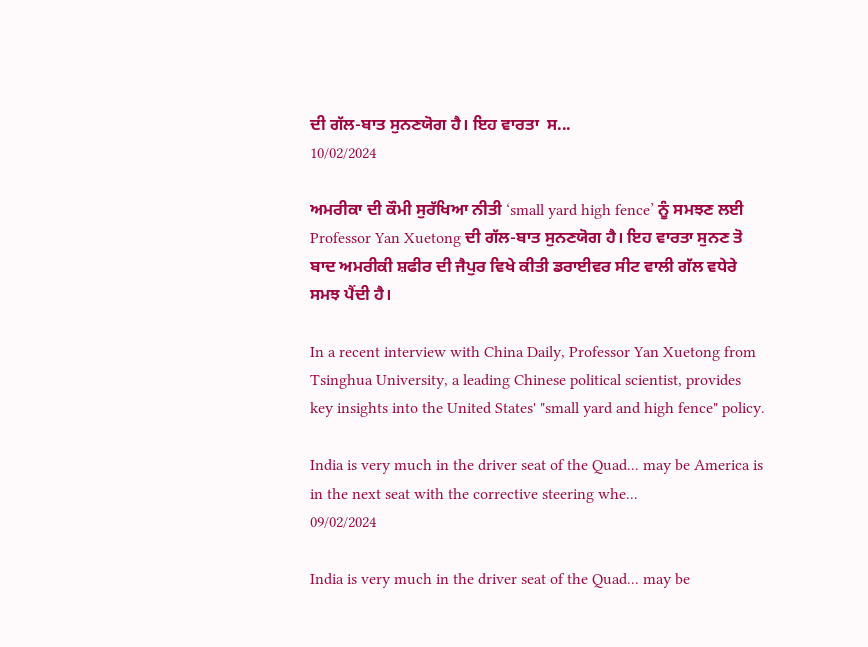ਦੀ ਗੱਲ-ਬਾਤ ਸੁਨਣਯੋਗ ਹੈ। ਇਹ ਵਾਰਤਾ  ਸ...
10/02/2024

ਅਮਰੀਕਾ ਦੀ ਕੌਮੀ ਸੁਰੱਖਿਆ ਨੀਤੀ ‘small yard high fence’ ਨੂੰ ਸਮਝਣ ਲਈ Professor Yan Xuetong ਦੀ ਗੱਲ-ਬਾਤ ਸੁਨਣਯੋਗ ਹੈ। ਇਹ ਵਾਰਤਾ ਸੁਨਣ ਤੋ ਬਾਦ ਅਮਰੀਕੀ ਸ਼ਫੀਰ ਦੀ ਜੈਪੁਰ ਵਿਖੇ ਕੀਤੀ ਡਰਾਈਵਰ ਸੀਟ ਵਾਲੀ ਗੱਲ ਵਧੇਰੇ ਸਮਝ ਪੈਂਦੀ ਹੈ।

In a recent interview with China Daily, Professor Yan Xuetong from Tsinghua University, a leading Chinese political scientist, provides key insights into the United States' "small yard and high fence" policy.

India is very much in the driver seat of the Quad... may be America is in the next seat with the corrective steering whe...
09/02/2024

India is very much in the driver seat of the Quad... may be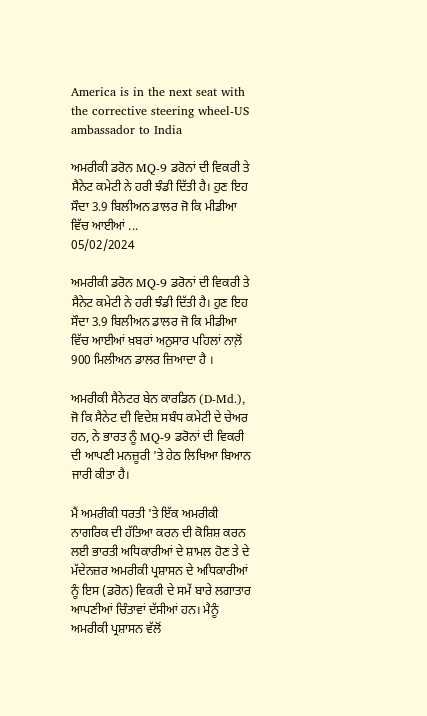America is in the next seat with the corrective steering wheel-US ambassador to India

ਅਮਰੀਕੀ ਡਰੋਨ MQ-9 ਡਰੋਨਾਂ ਦੀ ਵਿਕਰੀ ਤੇ ਸੈਨੇਟ ਕਮੇਟੀ ਨੇ ਹਰੀ ਝੰਡੀ ਦਿੱਤੀ ਹੈ। ਹੁਣ ਇਹ ਸੌਦਾ 3.9 ਬਿਲੀਅਨ ਡਾਲਰ ਜੋ ਕਿ ਮੀਡੀਆ ਵਿੱਚ ਆਈਆਂ ...
05/02/2024

ਅਮਰੀਕੀ ਡਰੋਨ MQ-9 ਡਰੋਨਾਂ ਦੀ ਵਿਕਰੀ ਤੇ ਸੈਨੇਟ ਕਮੇਟੀ ਨੇ ਹਰੀ ਝੰਡੀ ਦਿੱਤੀ ਹੈ। ਹੁਣ ਇਹ ਸੌਦਾ 3.9 ਬਿਲੀਅਨ ਡਾਲਰ ਜੋ ਕਿ ਮੀਡੀਆ ਵਿੱਚ ਆਈਆਂ ਖ਼ਬਰਾਂ ਅਨੁਸਾਰ ਪਹਿਲਾਂ ਨਾਲ਼ੋਂ 900 ਮਿਲੀਅਨ ਡਾਲਰ ਜ਼ਿਆਦਾ ਹੈ ।

ਅਮਰੀਕੀ ਸੈਨੇਟਰ ਬੇਨ ਕਾਰਡਿਨ (D-Md.), ਜੋ ਕਿ ਸੈਨੇਟ ਦੀ ਵਿਦੇਸ਼ ਸਬੰਧ ਕਮੇਟੀ ਦੇ ਚੇਅਰ ਹਨ, ਨੇ ਭਾਰਤ ਨੂੰ MQ-9 ਡਰੋਨਾਂ ਦੀ ਵਿਕਰੀ ਦੀ ਆਪਣੀ ਮਨਜ਼ੂਰੀ 'ਤੇ ਹੇਠ ਲਿਖਿਆ ਬਿਆਨ ਜਾਰੀ ਕੀਤਾ ਹੈ।

ਮੈਂ ਅਮਰੀਕੀ ਧਰਤੀ 'ਤੇ ਇੱਕ ਅਮਰੀਕੀ ਨਾਗਰਿਕ ਦੀ ਹੱਤਿਆ ਕਰਨ ਦੀ ਕੋਸ਼ਿਸ਼ ਕਰਨ ਲਈ ਭਾਰਤੀ ਅਧਿਕਾਰੀਆਂ ਦੇ ਸ਼ਾਮਲ ਹੋਣ ਤੇ ਦੇ ਮੱਦੇਨਜ਼ਰ ਅਮਰੀਕੀ ਪ੍ਰਸ਼ਾਸਨ ਦੇ ਅਧਿਕਾਰੀਆਂ ਨੂੰ ਇਸ (ਡਰੋਨ) ਵਿਕਰੀ ਦੇ ਸਮੇਂ ਬਾਰੇ ਲਗਾਤਾਰ ਆਪਣੀਆਂ ਚਿੰਤਾਵਾਂ ਦੱਸੀਆਂ ਹਨ। ਮੈਨੂੰ ਅਮਰੀਕੀ ਪ੍ਰਸ਼ਾਸਨ ਵੱਲੋਂ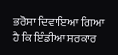ਭਰੋਸਾ ਦਿਵਾਇਆ ਗਿਆ ਹੈ ਕਿ ਇੰਡੀਆ ਸਰਕਾਰ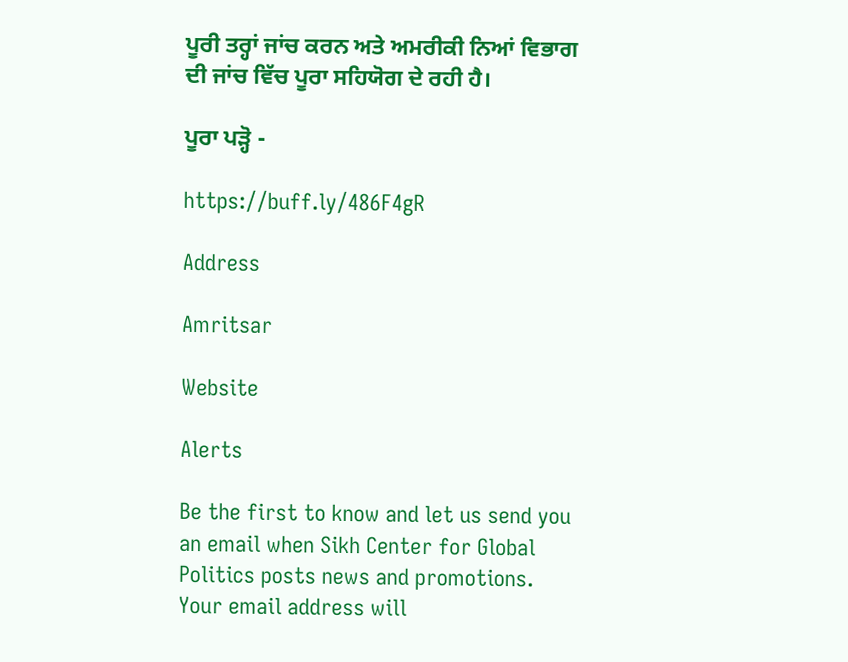ਪੂਰੀ ਤਰ੍ਹਾਂ ਜਾਂਚ ਕਰਨ ਅਤੇ ਅਮਰੀਕੀ ਨਿਆਂ ਵਿਭਾਗ ਦੀ ਜਾਂਚ ਵਿੱਚ ਪੂਰਾ ਸਹਿਯੋਗ ਦੇ ਰਹੀ ਹੈ।

ਪੂਰਾ ਪੜ੍ਹੋ -

https://buff.ly/486F4gR

Address

Amritsar

Website

Alerts

Be the first to know and let us send you an email when Sikh Center for Global Politics posts news and promotions. Your email address will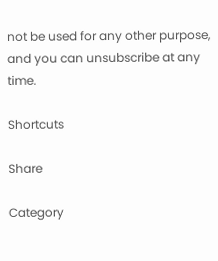not be used for any other purpose, and you can unsubscribe at any time.

Shortcuts

Share

Category